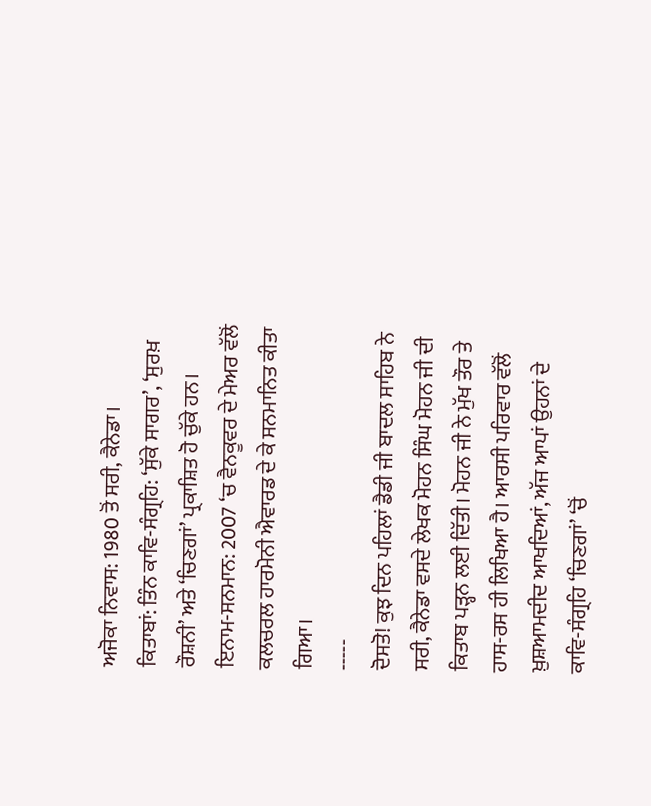ਅਜੋਕਾ ਨਿਵਾਸ: 1980 ਤੋਂ ਸਰੀ, ਕੈਨੇਡਾ।
ਕਿਤਾਬਾਂ: ਤਿੰਨ ਕਾਵਿ-ਸੰਗ੍ਰਹਿ: ‘ਸੁੱਕੇ ਸਾਗਰ’, ‘ਸੁਰਖ਼ ਰੌਸ਼ਨੀ’ ਅਤੇ ‘ਚਿਣਗਾਂ’ ਪ੍ਰਕਾਸ਼ਿਤ ਹੋ ਚੁੱਕੇ ਹਨ।
ਇਨਾਮ-ਸਨਮਾਨ: 2007 ‘ਚ ਵੈਨਕੂਵਰ ਦੇ ਮੇਅਰ ਵੱਲੋਂ ਕਲਚਰਲ ਹਾਰਮੋਨੀ ਐਵਾਰਡ ਦੇ ਕੇ ਸਨਮਾਨਿਤ ਕੀਤਾ ਗਿਆ।
-----
ਦੋਸਤੋ! ਕੁਝ ਦਿਨ ਪਹਿਲਾਂ ਡੈਡੀ ਜੀ ਬਾਦਲ ਸਾਹਿਬ ਨੇ ਸਰੀ, ਕੈਨੇਡਾ ਵਸਦੇ ਲੇਖਕ ਮੋਹਨ ਸਿੰਘ ਮੋਹਨ ਜੀ ਦੀ ਕਿਤਾਬ ਪੜ੍ਹਨ ਲਈ ਦਿੱਤੀ। ਮੋਹਨ ਜੀ ਨੇ ਮੁੱਖ ਤੌਰ ਤੇ ਹਾਸ-ਰਸ ਹੀ ਲਿਖਿਆ ਹੈ। ਆਰਸੀ ਪਰਿਵਾਰ ਵੱਲੋਂ ਖ਼ੁਸ਼ਆਮਦੀਦ ਆਖਦਿਆਂ, ਅੱਜ ਆਪਾਂ ਉਹਨਾਂ ਦੇ ਕਾਵਿ-ਸੰਗ੍ਰਹਿ ‘ਚਿਣਗਾਂ’ ‘ਚੋਂ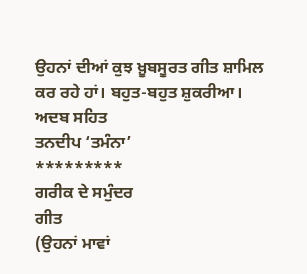ਉਹਨਾਂ ਦੀਆਂ ਕੁਝ ਖ਼ੂਬਸੂਰਤ ਗੀਤ ਸ਼ਾਮਿਲ ਕਰ ਰਹੇ ਹਾਂ। ਬਹੁਤ-ਬਹੁਤ ਸ਼ੁਕਰੀਆ।
ਅਦਬ ਸਹਿਤ
ਤਨਦੀਪ ‘ਤਮੰਨਾ’
*********
ਗਰੀਕ ਦੇ ਸਮੁੰਦਰ
ਗੀਤ
(ਉਹਨਾਂ ਮਾਵਾਂ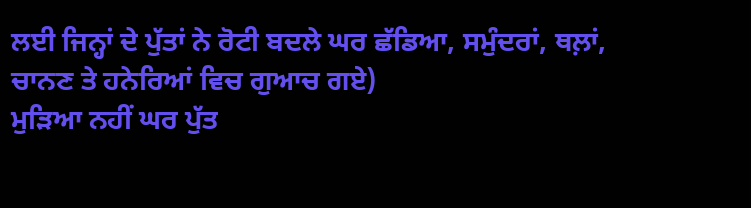ਲਈ ਜਿਨ੍ਹਾਂ ਦੇ ਪੁੱਤਾਂ ਨੇ ਰੋਟੀ ਬਦਲੇ ਘਰ ਛੱਡਿਆ, ਸਮੁੰਦਰਾਂ, ਥਲ਼ਾਂ, ਚਾਨਣ ਤੇ ਹਨੇਰਿਆਂ ਵਿਚ ਗੁਆਚ ਗਏ)
ਮੁੜਿਆ ਨਹੀਂ ਘਰ ਪੁੱਤ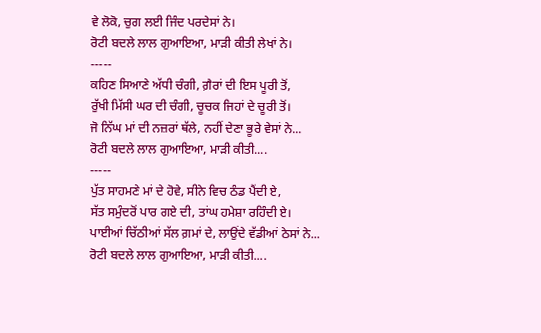ਵੇ ਲੋਕੋ, ਚੁਗ ਲਈ ਜਿੰਦ ਪਰਦੇਸਾਂ ਨੇ।
ਰੋਟੀ ਬਦਲੇ ਲਾਲ ਗੁਆਇਆ, ਮਾੜੀ ਕੀਤੀ ਲੇਖਾਂ ਨੇ।
-----
ਕਹਿਣ ਸਿਆਣੇ ਅੱਧੀ ਚੰਗੀ, ਗ਼ੈਰਾਂ ਦੀ ਇਸ ਪੂਰੀ ਤੋਂ,
ਰੁੱਖੀ ਮਿੱਸੀ ਘਰ ਦੀ ਚੰਗੀ, ਚੂਚਕ ਜਿਹਾਂ ਦੇ ਚੂਰੀ ਤੋਂ।
ਜੋ ਨਿੱਘ ਮਾਂ ਦੀ ਨਜ਼ਰਾਂ ਥੱਲੇ, ਨਹੀਂ ਦੇਣਾ ਭੂਰੇ ਵੇਸਾਂ ਨੇ...
ਰੋਟੀ ਬਦਲੇ ਲਾਲ ਗੁਆਇਆ, ਮਾੜੀ ਕੀਤੀ....
-----
ਪੁੱਤ ਸਾਹਮਣੇ ਮਾਂ ਦੇ ਹੋਵੇ, ਸੀਨੇ ਵਿਚ ਠੰਡ ਪੈਂਦੀ ਏ,
ਸੱਤ ਸਮੁੰਦਰੋਂ ਪਾਰ ਗਏ ਦੀ, ਤਾਂਘ ਹਮੇਸ਼ਾ ਰਹਿੰਦੀ ਏ।
ਪਾਈਆਂ ਚਿੱਠੀਆਂ ਸੱਲ ਗ਼ਮਾਂ ਦੇ, ਲਾਉਂਦੇ ਵੱਡੀਆਂ ਠੇਸਾਂ ਨੇ...
ਰੋਟੀ ਬਦਲੇ ਲਾਲ ਗੁਆਇਆ, ਮਾੜੀ ਕੀਤੀ....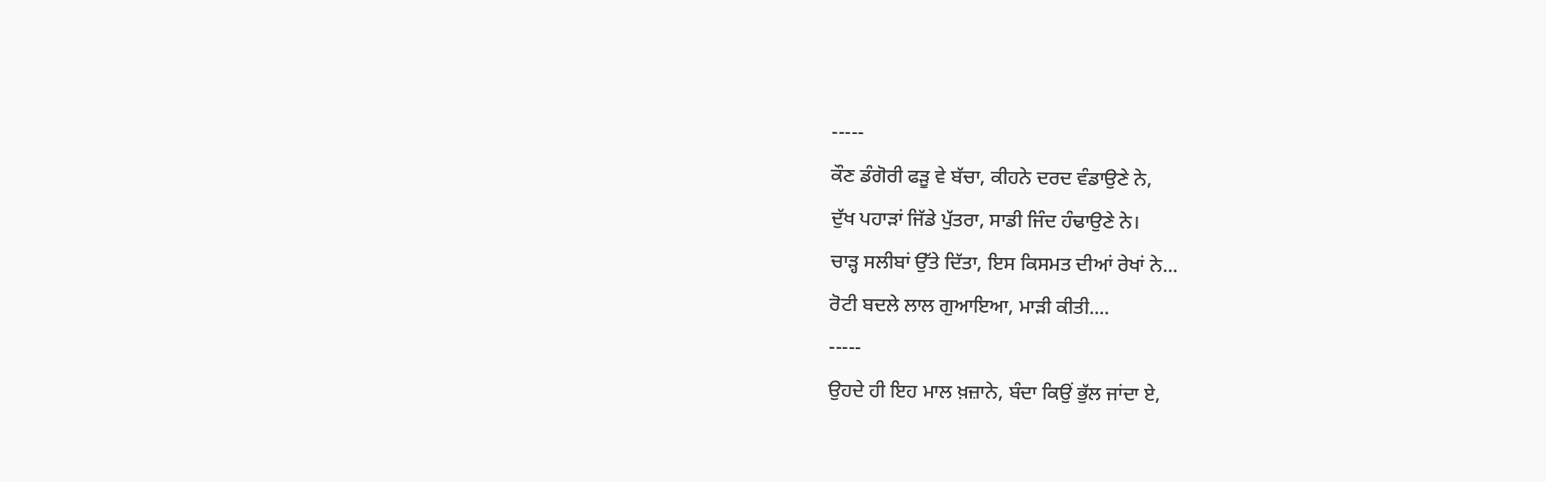-----
ਕੌਣ ਡੰਗੋਰੀ ਫੜੂ ਵੇ ਬੱਚਾ, ਕੀਹਨੇ ਦਰਦ ਵੰਡਾਉਣੇ ਨੇ,
ਦੁੱਖ ਪਹਾੜਾਂ ਜਿੱਡੇ ਪੁੱਤਰਾ, ਸਾਡੀ ਜਿੰਦ ਹੰਢਾਉਣੇ ਨੇ।
ਚਾੜ੍ਹ ਸਲੀਬਾਂ ਉੱਤੇ ਦਿੱਤਾ, ਇਸ ਕਿਸਮਤ ਦੀਆਂ ਰੇਖਾਂ ਨੇ...
ਰੋਟੀ ਬਦਲੇ ਲਾਲ ਗੁਆਇਆ, ਮਾੜੀ ਕੀਤੀ....
-----
ਉਹਦੇ ਹੀ ਇਹ ਮਾਲ ਖ਼ਜ਼ਾਨੇ, ਬੰਦਾ ਕਿਉਂ ਭੁੱਲ ਜਾਂਦਾ ਏ,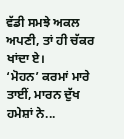ਵੱਡੀ ਸਮਝੇ ਅਕਲ ਅਪਣੀ, ਤਾਂ ਹੀ ਚੱਕਰ ਖਾਂਦਾ ਏ।
‘ਮੋਹਨ’ ਕਰਮਾਂ ਮਾਰੇ ਤਾਈਂ, ਮਾਰਨ ਦੁੱਖ ਹਮੇਸ਼ਾਂ ਨੇ...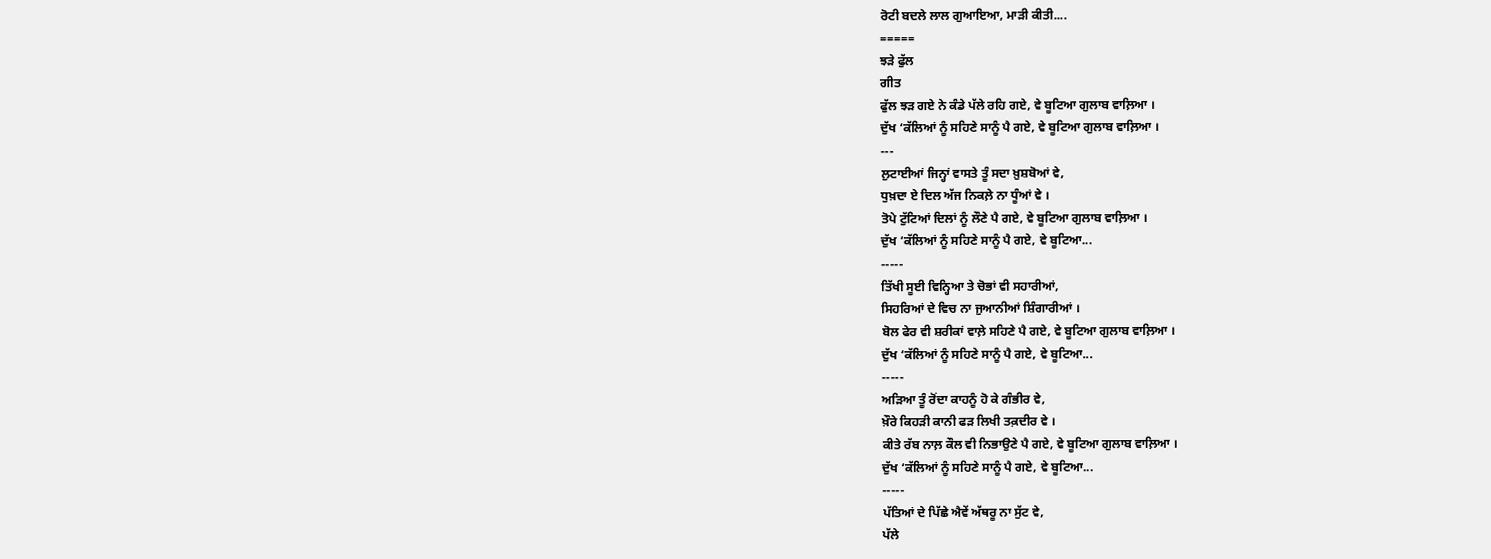ਰੋਟੀ ਬਦਲੇ ਲਾਲ ਗੁਆਇਆ, ਮਾੜੀ ਕੀਤੀ....
=====
ਝੜੇ ਫੁੱਲ
ਗੀਤ
ਫੁੱਲ ਝੜ ਗਏ ਨੇ ਕੰਡੇ ਪੱਲੇ ਰਹਿ ਗਏ, ਵੇ ਬੂਟਿਆ ਗੁਲਾਬ ਵਾਲ਼ਿਆ ।
ਦੁੱਖ ‘ਕੱਲਿਆਂ ਨੂੰ ਸਹਿਣੇ ਸਾਨੂੰ ਪੈ ਗਏ, ਵੇ ਬੂਟਿਆ ਗੁਲਾਬ ਵਾਲ਼ਿਆ ।
---
ਲੁਟਾਈਆਂ ਜਿਨ੍ਹਾਂ ਵਾਸਤੇ ਤੂੰ ਸਦਾ ਖ਼ੁਸ਼ਬੋਆਂ ਵੇ,
ਧੁਖ਼ਦਾ ਏ ਦਿਲ ਅੱਜ ਨਿਕਲ਼ੇ ਨਾ ਧੂੰਆਂ ਵੇ ।
ਤੋਪੇ ਟੁੱਟਿਆਂ ਦਿਲਾਂ ਨੂੰ ਲੌਣੇ ਪੈ ਗਏ, ਵੇ ਬੂਟਿਆ ਗੁਲਾਬ ਵਾਲ਼ਿਆ ।
ਦੁੱਖ ‘ਕੱਲਿਆਂ ਨੂੰ ਸਹਿਣੇ ਸਾਨੂੰ ਪੈ ਗਏ, ਵੇ ਬੂਟਿਆ...
-----
ਤਿੱਖੀ ਸੂਈ ਵਿਨ੍ਹਿਆ ਤੇ ਚੋਭਾਂ ਵੀ ਸਹਾਰੀਆਂ,
ਸਿਹਰਿਆਂ ਦੇ ਵਿਚ ਨਾ ਜੁਆਨੀਆਂ ਸ਼ਿੰਗਾਰੀਆਂ ।
ਬੋਲ ਫੇਰ ਵੀ ਸ਼ਰੀਕਾਂ ਵਾਲ਼ੇ ਸਹਿਣੇ ਪੈ ਗਏ, ਵੇ ਬੂਟਿਆ ਗੁਲਾਬ ਵਾਲ਼ਿਆ ।
ਦੁੱਖ ‘ਕੱਲਿਆਂ ਨੂੰ ਸਹਿਣੇ ਸਾਨੂੰ ਪੈ ਗਏ, ਵੇ ਬੂਟਿਆ...
-----
ਅੜਿਆ ਤੂੰ ਰੋਂਦਾ ਕਾਹਨੂੰ ਹੋ ਕੇ ਗੰਭੀਰ ਵੇ,
ਖ਼ੌਰੇ ਕਿਹੜੀ ਕਾਨੀ ਫੜ ਲਿਖੀ ਤਕ਼ਦੀਰ ਵੇ ।
ਕੀਤੇ ਰੱਬ ਨਾਲ਼ ਕੌਲ ਵੀ ਨਿਭਾਉਣੇ ਪੈ ਗਏ, ਵੇ ਬੂਟਿਆ ਗੁਲਾਬ ਵਾਲ਼ਿਆ ।
ਦੁੱਖ ‘ਕੱਲਿਆਂ ਨੂੰ ਸਹਿਣੇ ਸਾਨੂੰ ਪੈ ਗਏ, ਵੇ ਬੂਟਿਆ...
-----
ਪੱਤਿਆਂ ਦੇ ਪਿੱਛੇ ਐਵੇਂ ਅੱਥਰੂ ਨਾ ਸੁੱਟ ਵੇ,
ਪੱਲੇ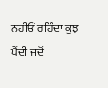ਨਹੀਓਂ ਰਹਿੰਦਾ ਕੁਝ ਪੈਂਦੀ ਜਦੋਂ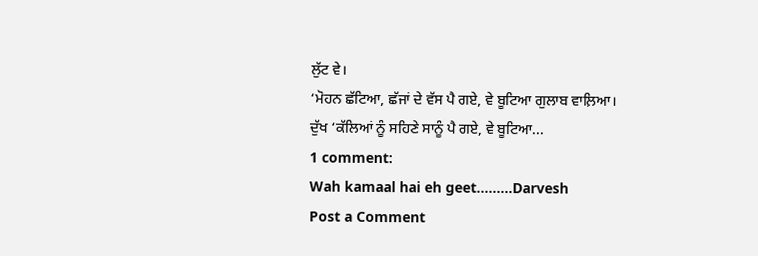ਲੁੱਟ ਵੇ।
‘ਮੋਹਨ ਛੱਟਿਆ, ਛੱਜਾਂ ਦੇ ਵੱਸ ਪੈ ਗਏ, ਵੇ ਬੂਟਿਆ ਗੁਲਾਬ ਵਾਲ਼ਿਆ।
ਦੁੱਖ ‘ਕੱਲਿਆਂ ਨੂੰ ਸਹਿਣੇ ਸਾਨੂੰ ਪੈ ਗਏ, ਵੇ ਬੂਟਿਆ...
1 comment:
Wah kamaal hai eh geet.........Darvesh
Post a Comment